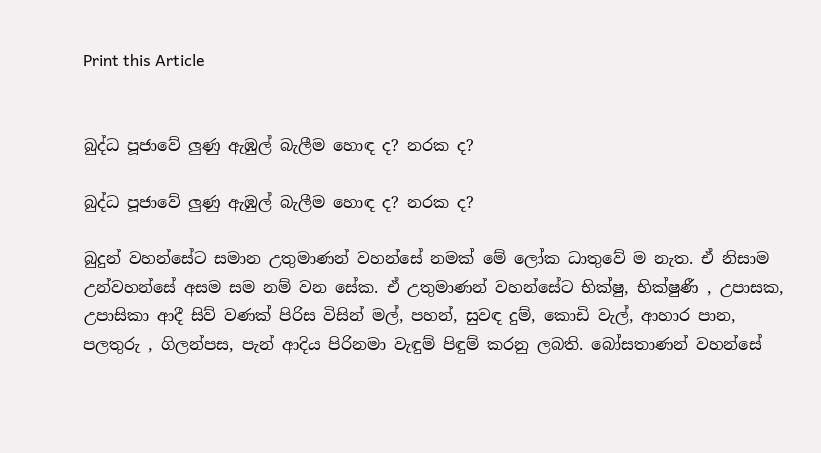Print this Article


බුද්ධ පූජාවේ ලුණු ඇඹුල් බැලීම හොඳ ද? නරක ද?

බුද්ධ පූජාවේ ලුණු ඇඹුල් බැලීම හොඳ ද? නරක ද?

බුදුන් වහන්සේට සමාන උතුමාණන් වහන්සේ නමක් මේ ලෝක ධාතුවේ ම නැත. ඒ නිසාම උන්වහන්සේ අසම සම නම් වන සේක. ඒ උතුමාණන් වහන්සේට භික්ෂු, භික්ෂුණී , උපාසක, උපාසිකා ආදී සිව් වණක් පිරිස විසින් මල්, පහන්, සුවඳ දුම්, කොඩි වැල්, ආහාර පාන, පලතුරු , ගිලන්පස, පැන් ආදිය පිරිනමා වැඳුම් පිඳුම් කරනු ලබති. බෝසතාණන් වහන්සේ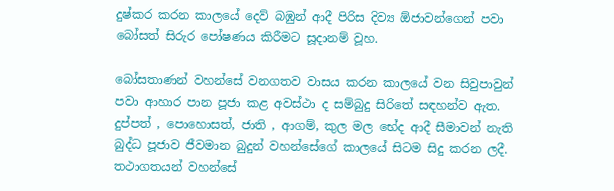දුෂ්කර කරන කාලයේ දෙව් බඹුන් ආදී පිරිස දිව්‍ය ඕජාවන්ගෙන් පවා බෝසත් සිරුර පෝෂණය කිරීමට සූදානම් වූහ.

බෝසතාණන් වහන්සේ වනගතව වාසය කරන කාලයේ වන සිවුපාවුන් පවා ආහාර පාන පූජා කළ අවස්ථා ද සම්බුදු සිරිතේ සඳහන්ව ඇත. දුප්පත් , පොහොසත්, ජාති , ආගම්, කුල මල භේද ආදී සීමාවන් නැති බුද්ධ පූජාව ජීවමාන බුදුන් වහන්සේගේ කාලයේ සිටම සිදු කරන ලදී. තථාගතයන් වහන්සේ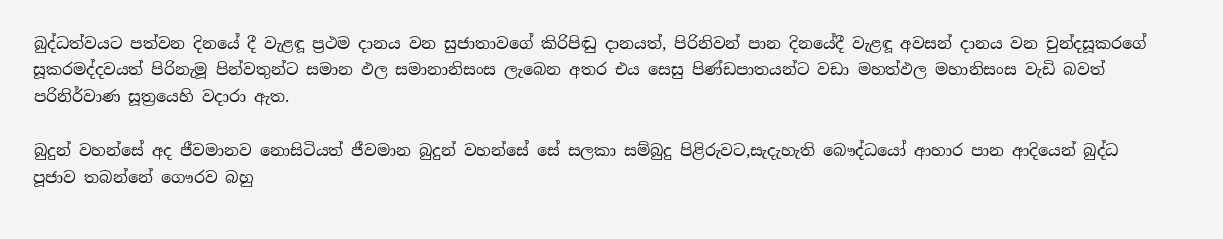බුද්ධත්වයට පත්වන දිනයේ දී වැළඳූ ප්‍රථම දානය වන සුජාතාවගේ කිරිපිඬු දානයත්, පිරිනිවන් පාන දිනයේදී වැළඳූ අවසන් දානය වන චුන්දසූකරගේ සූකරමද්දවයත් පිරිනැමූ පින්වතුන්ට සමාන ඵල සමානානිසංස ලැබෙන අතර එය සෙසු පිණ්ඩපාතයන්ට වඩා මහත්ඵල මහානිසංස වැඩි බවත් පරිනිර්වාණ සූත්‍රයෙහි වදාරා ඇත.

බුදුන් වහන්සේ අද ජීවමානව නොසිටියත් ජීවමාන බුදුන් වහන්සේ සේ සලකා සම්බුදු පිළිරුවට,සැදැහැති බෞද්ධයෝ ආහාර පාන ආදියෙන් බුද්ධ පූජාව තබන්නේ ගෞරව බහු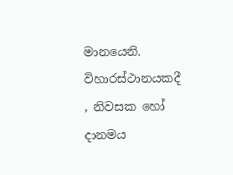මානයෙනි. විහාරස්ථානයකදී , නිවසක හෝ දානමය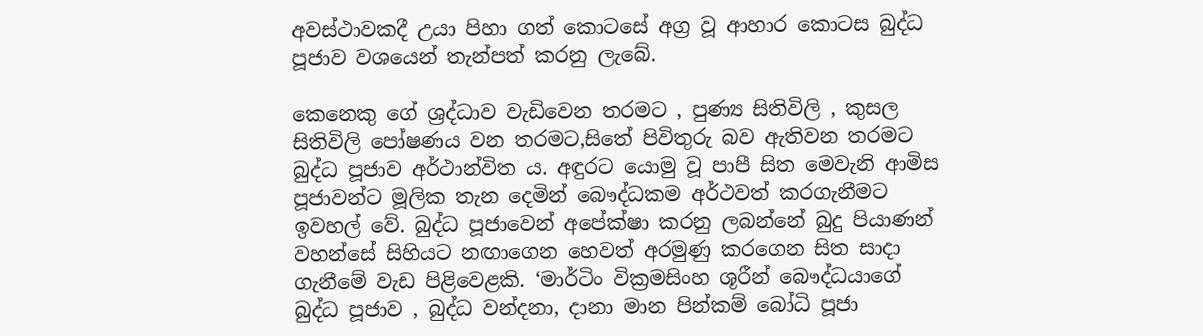අවස්ථාවකදී උයා පිහා ගත් කොටසේ අග්‍ර වූ ආහාර කොටස බුද්ධ පූජාව වශයෙන් තැන්පත් කරනු ලැබේ.

කෙනෙකු ගේ ශ්‍රද්ධාව වැඩිවෙන තරමට , පුණ්‍ය සිතිවිලි , කුසල සිතිවිලි පෝෂණය වන තරමට,සිතේ පිවිතුරු බව ඇතිවන තරමට බුද්ධ පූජාව අර්ථාන්විත ය. අඳුරට යොමු වූ පාපී සිත මෙවැනි ආමිස පූජාවන්ට මූලික තැන දෙමින් බෞද්ධකම අර්ථවත් කරගැනීමට ඉවහල් වේ. බුද්ධ පූජාවෙන් අපේක්ෂා කරනු ලබන්නේ බුදු පියාණන් වහන්සේ සිහියට නඟාගෙන හෙවත් අරමුණු කරගෙන සිත සාදා ගැනීමේ වැඩ පිළිවෙළකි. ‘මාර්ටිං වික්‍රමසිංහ ශූරීන් බෞද්ධයාගේ බුද්ධ පූජාව , බුද්ධ වන්දනා, දානා මාන පින්කම් බෝධි පූජා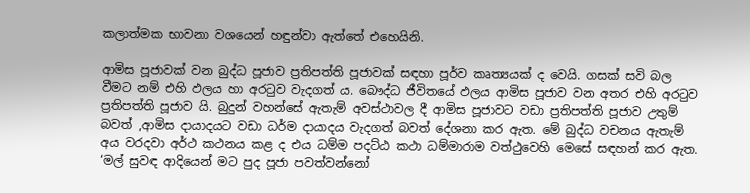කලාත්මක භාවනා වශයෙන් හඳුන්වා ඇත්තේ එහෙයිනි.

ආමිස පූජාවක් වන බුද්ධ පූජාව ප්‍රතිපත්ති පූජාවක් සඳහා පූර්ව කෘත්‍යයක් ද වෙයි. ගසක් සවි බල වීමට නම් එහි ඵලය හා අරටුව වැදගත් ය. බෞද්ධ ජීවිතයේ ඵලය ආමිස පූජාව වන අතර එහි අරටුව ප්‍රතිපත්ති පූජාව යි. බුදුන් වහන්සේ ඇතැම් අවස්ථාවල දී ආමිස පූජාවට වඩා ප්‍රතිපත්ති පූජාව උතුම් බවත් ,ආමිස දායාදයට වඩා ධර්ම දායාදය වැදගත් බවත් දේශනා කර ඇත. මේ බුද්ධ වචනය ඇතැම් අය වරදවා අර්ථ කථනය කළ ද එය ධම්ම පදට්ඨ කථා ධම්මාරාම වත්ථුවෙහි මෙසේ සඳහන් කර ඇත. ‘මල් සුවඳ ආදියෙන් මට පුද පූජා පවත්වන්නෝ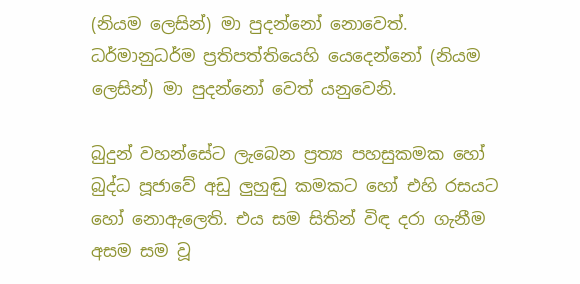(නියම ලෙසින්) මා පුදන්නෝ නොවෙත්. ධර්මානුධර්ම ප්‍රතිපත්තියෙහි යෙදෙන්නෝ (නියම ලෙසින්) මා පුදන්නෝ වෙත් යනුවෙනි.

බුදුන් වහන්සේට ලැබෙන ප්‍රත්‍ය පහසුකමක හෝ බුද්ධ පූජාවේ අඩු ලුහුඬු කමකට හෝ එහි රසයට හෝ නොඇලෙති. එය සම සිතින් විඳ දරා ගැනීම අසම සම වූ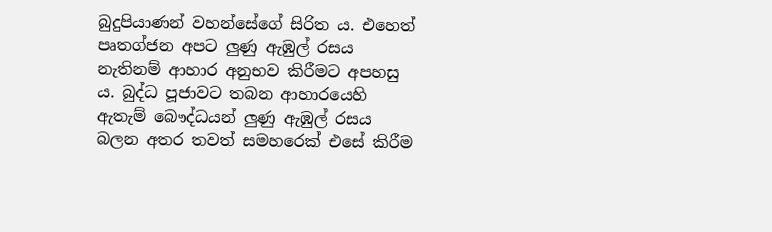බුදුපියාණන් වහන්සේගේ සිරිත ය. එහෙත් පෘතග්ජන අපට ලුණු ඇඹුල් රසය නැතිනම් ආහාර අනුභව කිරීමට අපහසු ය. බුද්ධ පූජාවට තබන ආහාරයෙහි ඇතැම් බෞද්ධයන් ලුණු ඇඹුල් රසය බලන අතර තවත් සමහරෙක් එසේ කිරීම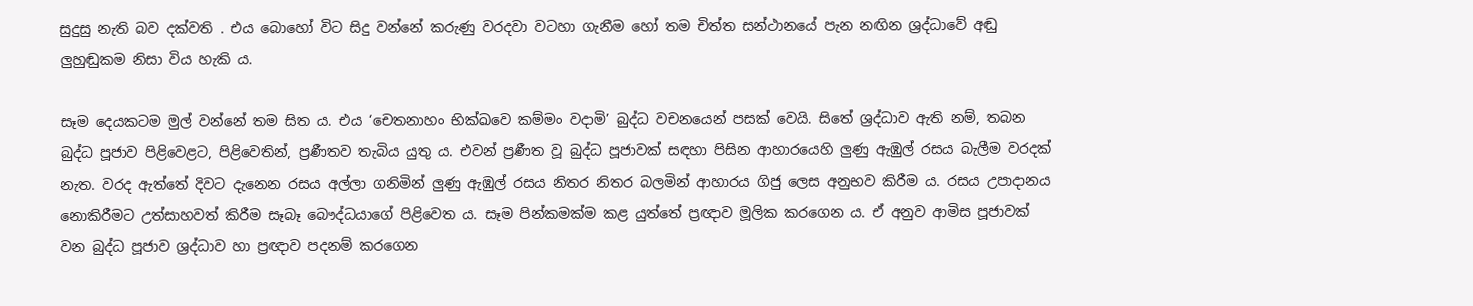සුදුසු නැති බව දක්වති . එය බොහෝ විට සිදු වන්නේ කරුණු වරදවා වටහා ගැනීම හෝ තම චිත්ත සන්ථානයේ පැන නඟින ශ්‍රද්ධාවේ අඬු ලුහුඬුකම නිසා විය හැකි ය.

සෑම දෙයකටම මුල් වන්නේ තම සිත ය. එය ‘චෙතනාහං භික්ඛවෙ කම්මං වදාමි’ බුද්ධ වචනයෙන් පසක් වෙයි. සිතේ ශ්‍රද්ධාව ඇති නම්, තබන බුද්ධ පූජාව පිළිවෙළට, පිළිවෙතින්, ප්‍රණීතව තැබිය යුතු ය. එවන් ප්‍රණීත වූ බුද්ධ පූජාවක් සඳහා පිසින ආහාරයෙහි ලුණු ඇඹුල් රසය බැලීම වරදක් නැත. වරද ඇත්තේ දිවට දැනෙන රසය අල්ලා ගනිමින් ලුණු ඇඹුල් රසය නිතර නිතර බලමින් ආහාරය ගිජු ලෙස අනුභව කිරීම ය. රසය උපාදානය නොකිරීමට උත්සාහවත් කිරීම සෑබෑ බෞද්ධයාගේ පිළිවෙත ය. සෑම පින්කමක්ම කළ යුත්තේ ප්‍රඥාව මූලික කරගෙන ය. ඒ අනුව ආමිස පූජාවක් වන බුද්ධ පූජාව ශ්‍රද්ධාව හා ප්‍රඥාව පදනම් කරගෙන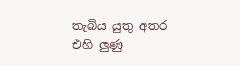තැබිය යුතු අතර එහි ලුණු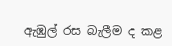ඇඹුල් රස බැලීම ද කළ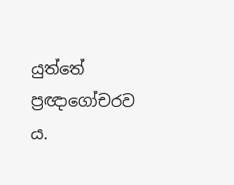යුත්තේ ප්‍රඥාගෝචරව ය.